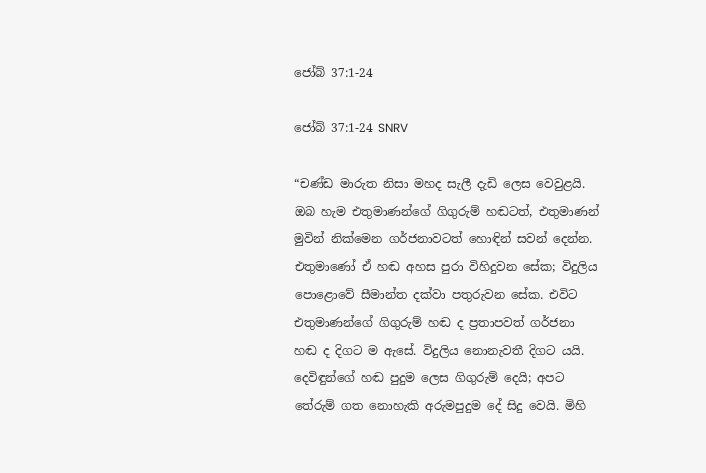ජෝබ් 37:1-24

ජෝබ් 37:1-24 SNRV

“චණ්ඩ මාරුත නිසා මහද සැලී දැඩි ලෙස වෙවුළයි. ඔබ හැම එතුමාණන්ගේ ගිගුරුම් හඬටත්, එතුමාණන් මුවින් නික්මෙන ගර්ජනාවටත් හොඳින් සවන් දෙන්න. එතුමාණෝ ඒ හඬ අහස පුරා විහිදුවන සේක; විදුලිය පොළොවේ සීමාන්ත දක්වා පතුරුවන සේක. එවිට එතුමාණන්ගේ ගිගුරුම් හඬ ද ප්‍රතාපවත් ගර්ජනා හඬ ද දිගට ම ඇසේ. විදුලිය නොනැවතී දිගට යයි. දෙවිඳුන්ගේ හඬ පුදුම ලෙස ගිගුරුම් දෙයි; අපට තේරුම් ගත නොහැකි අරුමපුදුම දේ සිදු වෙයි. මිහි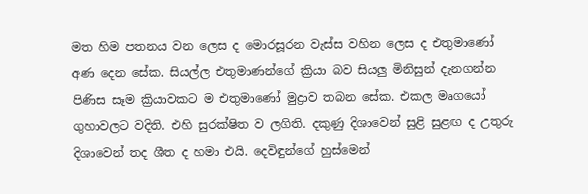මත හිම පතනය වන ලෙස ද මොරසූරන වැස්ස වහින ලෙස ද එතුමාණෝ අණ දෙන සේක. සියල්ල එතුමාණන්ගේ ක්‍රියා බව සියලු මිනිසුන් දැනගන්න පිණිස සෑම ක්‍රියාවකට ම එතුමාණෝ මුද්‍රාව තබන සේක. එකල මෘගයෝ ගුහාවලට වදිති. එහි සුරක්ෂිත ව ලගිති. දකුණු දිශාවෙන් සුළි සුළඟ ද උතුරු දිශාවෙන් තද ශීත ද හමා එයි. දෙවිඳුන්ගේ හුස්මෙන්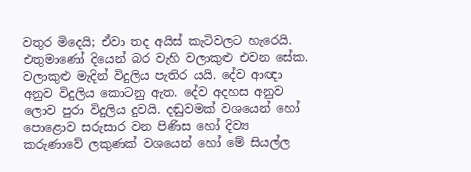වතුර මිදෙයි; ඒවා තද අයිස් කැටිවලට හැරෙයි. එතුමාණෝ දියෙන් බර වැහි වලාකුළු එවන සේක. වලාකුළු මැදින් විදුලිය පැතිර යයි. දේව ආඥා අනුව විදුලිය කොටනු ඇත. දේව අදහස අනුව ලොව පුරා විදුලිය දුවයි. දඬුවමක් වශයෙන් හෝ පොළොව සරුසාර වන පිණිස හෝ දිව්‍ය කරුණාවේ ලකුණක් වශයෙන් හෝ මේ සියල්ල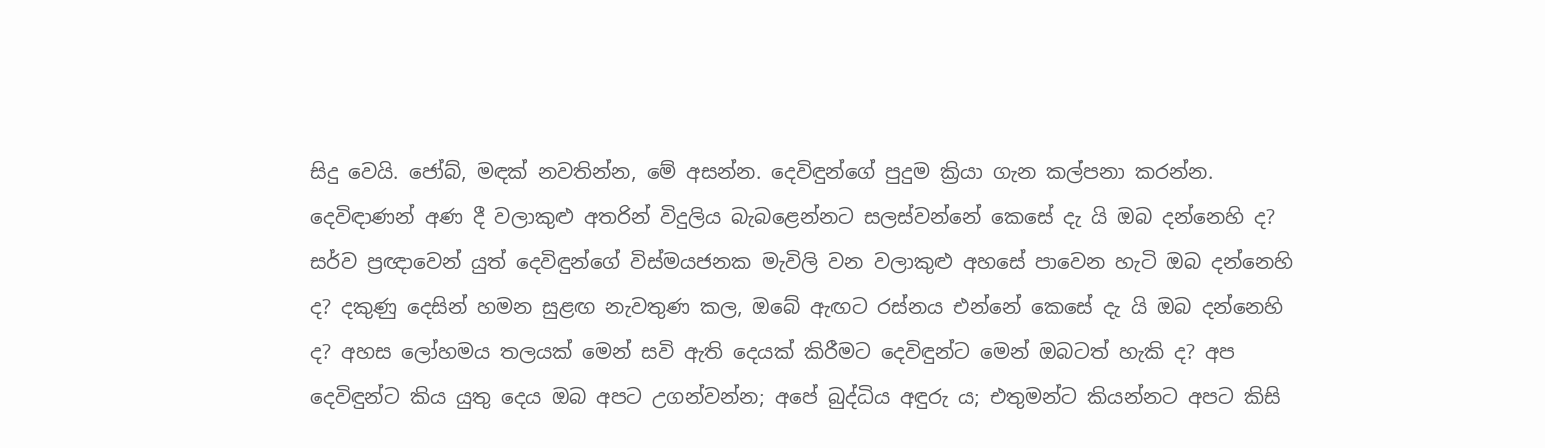සිදු වෙයි. ජෝබ්, මඳක් නවතින්න, මේ අසන්න. දෙවිඳුන්ගේ පුදුම ක්‍රියා ගැන කල්පනා කරන්න. දෙවිඳාණන් අණ දී වලාකුළු අතරින් විදුලිය බැබළෙන්නට සලස්වන්නේ කෙසේ දැ යි ඔබ දන්නෙහි ද? සර්ව ප්‍රඥාවෙන් යුත් දෙවිඳුන්ගේ විස්මයජනක මැවිලි වන වලාකුළු අහසේ පාවෙන හැටි ඔබ දන්නෙහි ද? දකුණු දෙසින් හමන සුළඟ නැවතුණ කල, ඔබේ ඇඟට රස්නය එන්නේ කෙසේ දැ යි ඔබ දන්නෙහි ද? අහස ලෝහමය තලයක් මෙන් සවි ඇති දෙයක් කිරීමට දෙවිඳුන්ට මෙන් ඔබටත් හැකි ද? අප දෙවිඳුන්ට කිය යුතු දෙය ඔබ අපට උගන්වන්න; අපේ බුද්ධිය අඳුරු ය; එතුමන්ට කියන්නට අපට කිසි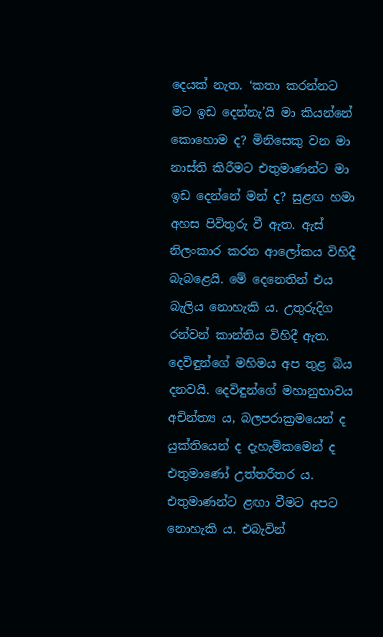දෙයක් නැත. ‘කතා කරන්නට මට ඉඩ දෙන්නැ’යි මා කියන්නේ කොහොම ද? මිනිසෙකු වන මා නාස්ති කිරීමට එතුමාණන්ට මා ඉඩ දෙන්නේ මන් ද? සුළඟ හමා අහස පිවිතුරු වී ඇත. ඇස් නිලංකාර කරන ආලෝකය විහිදී බැබළෙයි. මේ දෙනෙතින් එය බැලිය නොහැකි ය. උතුරුදිග රන්වන් කාන්තිය විහිදී ඇත. දෙවිඳුන්ගේ මහිමය අප තුළ බිය දනවයි. දෙවිඳුන්ගේ මහානුභාවය අචින්ත්‍ය ය, බලපරාක්‍රමයෙන් ද යුක්තියෙන් ද දැහැමිකමෙන් ද එතුමාණෝ උත්තරීතර ය. එතුමාණන්ට ළඟා වීමට අපට නොහැකි ය. එබැවින්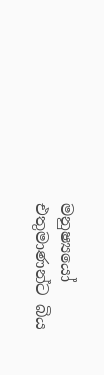මනුෂ්‍යයෝ එතුමාණන්ට බිය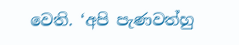වෙති. ‘අපි පැණවත්හු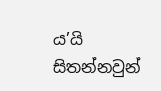ය’යි සිතන්නවුන්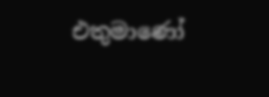එතුමාණෝ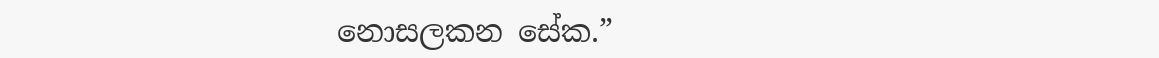නොසලකන සේක.”